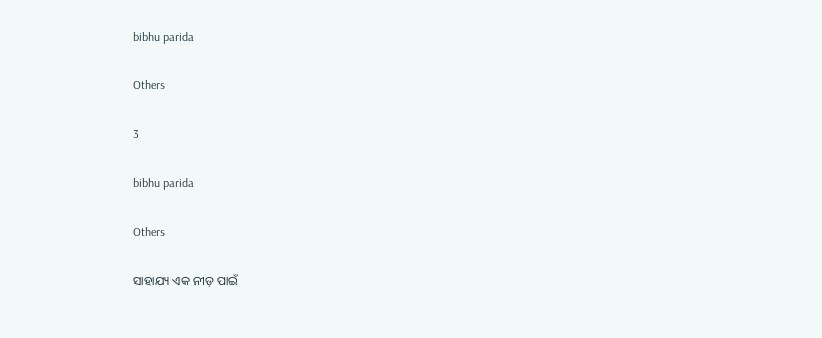bibhu parida

Others

3

bibhu parida

Others

ସାହାଯ୍ୟ ଏକ ନୀଡ଼ ପାଇଁ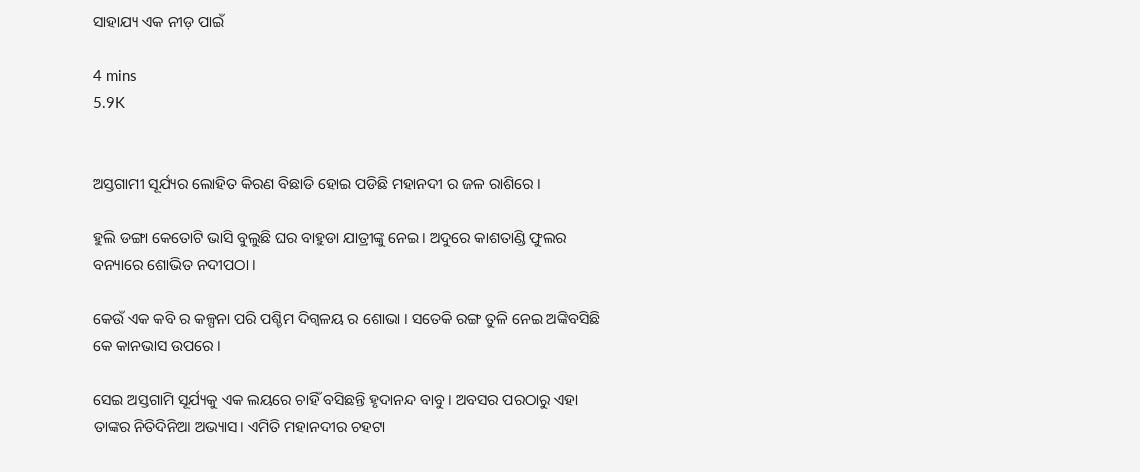ସାହାଯ୍ୟ ଏକ ନୀଡ଼ ପାଇଁ

4 mins
5.9K


ଅସ୍ତଗାମୀ ସୂର୍ଯ୍ୟର ଲୋହିତ କିରଣ ବିଛାଡି ହୋଇ ପଡିଛି ମହାନଦୀ ର ଜଳ ରାଶିରେ ।

ହୁଲି ଡଙ୍ଗା କେତୋଟି ଭାସି ବୁଲୁଛି ଘର ବାହୁଡା ଯାତ୍ରୀଙ୍କୁ ନେଇ। ଅଦୁରେ କାଶତାଣ୍ଡି ଫୁଲର ବନ୍ୟାରେ ଶୋଭିତ ନଦୀପଠା ।

କେଉଁ ଏକ କବି ର କଳ୍ପନା ପରି ପଶ୍ଚିମ ଦିଗ୍ବଳୟ ର ଶୋଭା । ସତେକି ରଙ୍ଗ ତୁଳି ନେଇ ଅଙ୍କିବସିଛି କେ କାନଭାସ ଉପରେ ।

ସେଇ ଅସ୍ତଗାମି ସୂର୍ଯ୍ୟକୁ ଏକ ଲୟରେ ଚାହିଁ ବସିଛନ୍ତି ହୃଦାନନ୍ଦ ବାବୁ । ଅବସର ପରଠାରୁ ଏହା ତାଙ୍କର ନିତିଦିନିଆ ଅଭ୍ୟାସ। ଏମିତି ମହାନଦୀର ଚହଟା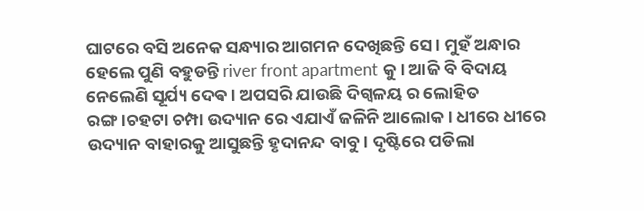ଘାଟରେ ବସି ଅନେକ ସନ୍ଧ୍ୟାର ଆଗମନ ଦେଖିଛନ୍ତି ସେ । ମୁହଁ ଅନ୍ଧାର ହେଲେ ପୁଣି ବହୁଡନ୍ତି river front apartment କୁ। ଆଜି ବି ବିଦାୟ ନେଲେଣି ସୂର୍ଯ୍ୟ ଦେଵ । ଅପସରି ଯାଉଛି ଦିଗ୍ବଳୟ ର ଲୋହିତ ରଙ୍ଗ।ଚହଟା ଚମ୍ପା ଉଦ୍ୟାନ ରେ ଏଯାଏଁ ଜଳିନି ଆଲୋକ। ଧୀରେ ଧୀରେ ଉଦ୍ୟାନ ବାହାରକୁ ଆସୁଛନ୍ତି ହୃଦାନନ୍ଦ ବାବୁ। ଦୃଷ୍ଟିରେ ପଡିଲା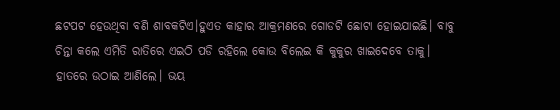ଛଟପଟ ହେଉଥିବା ବଣି ଶାବକଟିଏ।ହୁଏତ କାହାର ଆକ୍ରମଣରେ ଗୋଡଟି ଛୋଟା ହୋଇଯାଇଛି। ବାବୁ ଚିନ୍ତା କଲେ ଏମିତି ରାତିରେ ଏଇଠି ପଡି ରହିଲେ କୋଉ ବିଲେଇ କି କୁକୁର ଖାଇଦେବେ ତାକୁ। ହାତରେ ଉଠାଇ ଆଣିଲେ। ଭୟ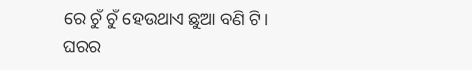ରେ ଚୁଁ ଚୁଁ ହେଉଥାଏ ଛୁଆ ବଣି ଟି। ଘରର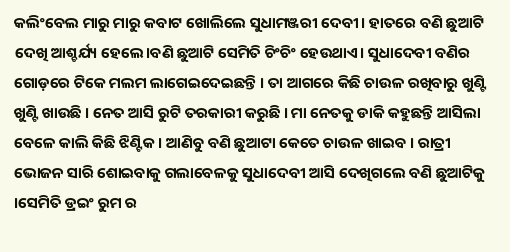କଲିଂବେଲ ମାରୁ ମାରୁ କବାଟ ଖୋଲିଲେ ସୁଧାମଞ୍ଜରୀ ଦେବୀ। ହାତରେ ବଣି ଛୁଆଟି ଦେଖି ଆଶ୍ଚର୍ଯ୍ୟ ହେଲେ।ବଣି ଛୁଆଟି ସେମିତି ଚିଂଚିଂ ହେଉଥାଏ। ସୁଧାଦେବୀ ବଣିର ଗୋଡ଼ରେ ଟିକେ ମଲମ ଲାଗେଇଦେଇଛନ୍ତି । ତା ଆଗରେ କିଛି ଚାଉଳ ରଖିବାରୁ ଖୁଣ୍ଟି ଖୁଣ୍ଟି ଖାଉଛି । ନେତ ଆସି ରୁଟି ତରକାରୀ କରୁଛି । ମା ନେତକୁ ଡାକି କହୁଛନ୍ତି ଆସିଲା ବେଳେ କାଲି କିଛି ଝିଣ୍ଟିକ। ଆଣିବୁ ବଣି ଛୁଆଟା କେତେ ଚାଉଳ ଖାଇବ । ରାତ୍ରୀ ଭୋଜନ ସାରି ଶୋଇବାକୁ ଗଲାବେଳକୁ ସୁଧାଦେବୀ ଆସି ଦେଖିଗଲେ ବଣି ଛୁଆଟିକୁ ।ସେମିତି ଡ୍ରଇଂ ରୁମ ର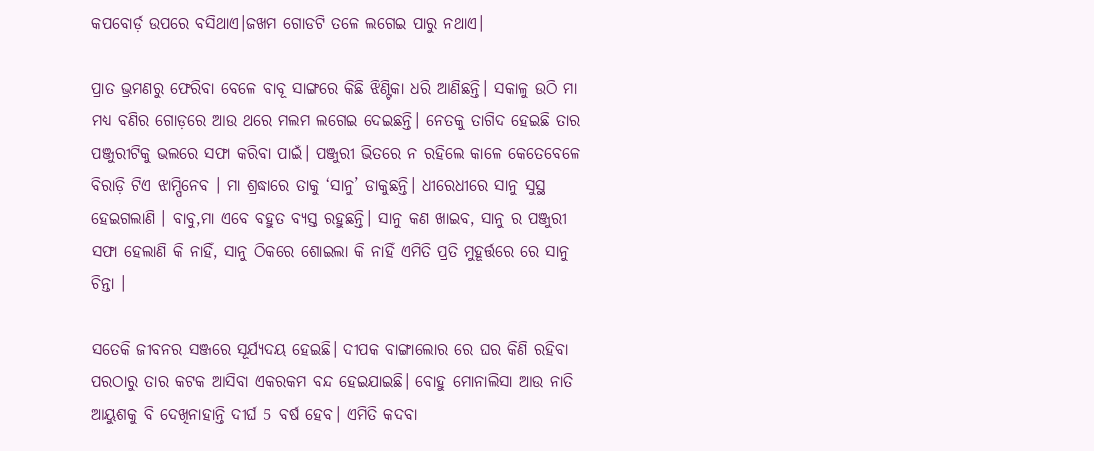କପବୋର୍ଡ଼ ଉପରେ ବସିଥାଏ।ଜଖମ ଗୋଡଟି ତଳେ ଲଗେଇ ପାରୁ ନଥାଏ।

ପ୍ରାତ ଭ୍ରମଣରୁ ଫେରିବା ବେଳେ ବାବୂ ସାଙ୍ଗରେ କିଛି ଝିଣ୍ଟିକା ଧରି ଆଣିଛନ୍ତି। ସକାଳୁ ଉଠି ମା ମଧ୍ୟ ବଣିର ଗୋଡ଼ରେ ଆଉ ଥରେ ମଲମ ଲଗେଇ ଦେଇଛନ୍ତି। ନେତକୁ ତାଗିଦ ହେଇଛି ତାର ପଞ୍ଜୁରୀଟିକୁ ଭଲରେ ସଫା କରିବା ପାଇଁ। ପଞ୍ଜୁରୀ ଭିତରେ ନ ରହିଲେ କାଳେ କେତେବେଳେ ବିରାଡ଼ି ଟିଏ ଝାମ୍ପିନେବ । ମା ଶ୍ରଦ୍ଧାରେ ତାକୁ ‘ସାନୁ’ ଡାକୁଛନ୍ତି। ଧୀରେଧୀରେ ସାନୁ ସୁସ୍ଥ ହେଇଗଲାଣି । ବାବୁ,ମା ଏବେ ବହୁତ ବ୍ୟସ୍ତ ରହୁଛନ୍ତି। ସାନୁ କଣ ଖାଇବ, ସାନୁ ର ପଞ୍ଜୁରୀ ସଫା ହେଲାଣି କି ନାହିଁ, ସାନୁ ଠିକରେ ଶୋଇଲା କି ନାହିଁ ଏମିତି ପ୍ରତି ମୁହୂର୍ତ୍ତରେ ରେ ସାନୁ ଚିନ୍ତା ।

ସତେକି ଜୀବନର ସଞ୍ଜରେ ସୂର୍ଯ୍ୟଦୟ ହେଇଛି। ଦୀପକ ବାଙ୍ଗାଲୋର ରେ ଘର କିଣି ରହିବା ପରଠାରୁ ତାର କଟକ ଆସିବା ଏକରକମ ବନ୍ଦ ହେଇଯାଇଛି। ବୋହୁ ମୋନାଲିସା ଆଉ ନାତି ଆୟୁଶକୁ ବି ଦେଖିନାହାନ୍ତି ଦୀର୍ଘ 5 ବର୍ଷ ହେବ। ଏମିତି କଦବା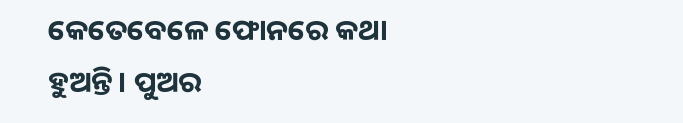କେତେବେଳେ ଫୋନରେ କଥା ହୁଅନ୍ତି। ପୁଅର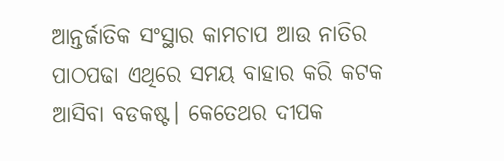ଆନ୍ତର୍ଜାତିକ ସଂସ୍ଥାର କାମଚାପ ଆଉ ନାତିର ପାଠପଢା ଏଥିରେ ସମୟ ବାହାର କରି କଟକ ଆସିବା ବଡକଷ୍ଟ। କେତେଥର ଦୀପକ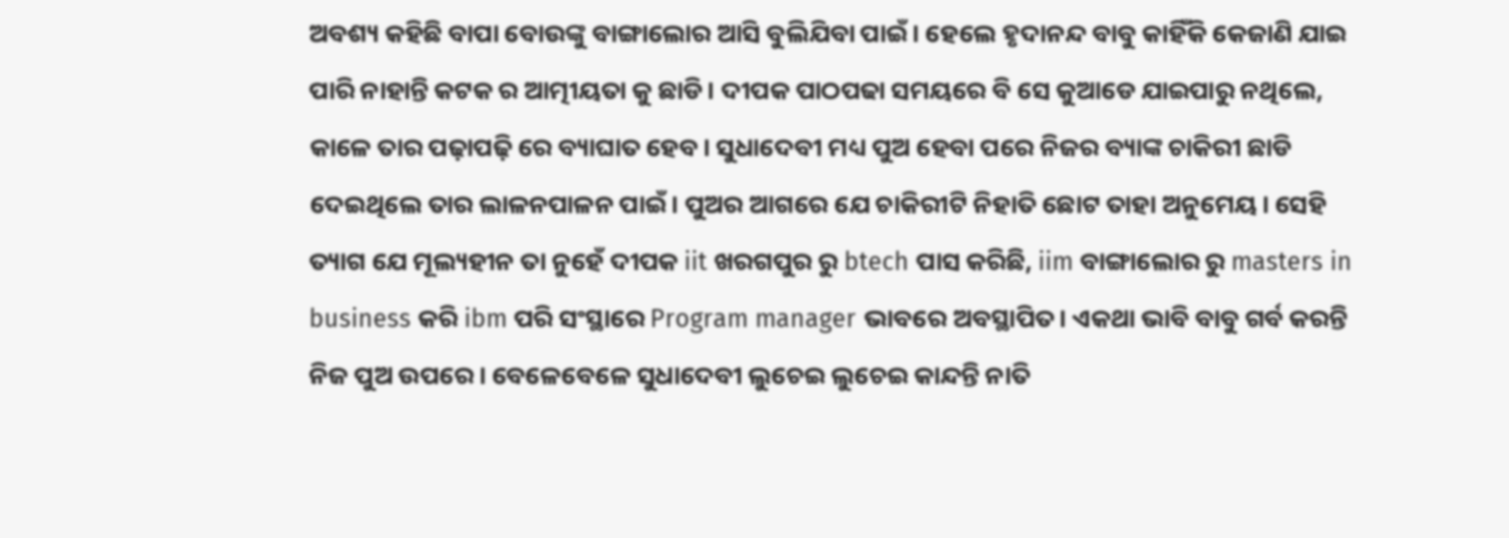ଅବଶ୍ୟ କହିଛି ବାପା ବୋଉଙ୍କୁ ବାଙ୍ଗାଲୋର ଆସି ବୁଲିଯିବା ପାଇଁ। ହେଲେ ହୃଦାନନ୍ଦ ବାବୁ କାହିଁକି କେଜାଣି ଯାଇ ପାରି ନାହାନ୍ତି କଟକ ର ଆତ୍ମୀୟତା କୁ ଛାଡି। ଦୀପକ ପାଠପଢା ସମୟରେ ବି ସେ କୁଆଡେ ଯାଇପାରୁ ନଥିଲେ, କାଳେ ତାର ପଢ଼ାପଢ଼ି ରେ ବ୍ୟାଘାତ ହେବ। ସୁଧାଦେବୀ ମଧ୍ୟ ପୁଅ ହେବା ପରେ ନିଜର ବ୍ୟାଙ୍କ ଚାକିରୀ ଛାଡି ଦେଇଥିଲେ ତାର ଲାଳନପାଳନ ପାଇଁ। ପୁଅର ଆଗରେ ଯେ ଚାକିରୀଟି ନିହାତି ଛୋଟ ତାହା ଅନୁମେୟ। ସେହି ତ୍ୟାଗ ଯେ ମୂଲ୍ୟହୀନ ତା ନୁହେଁ ଦୀପକ iit ଖରଗପୁର ରୁ btech ପାସ କରିଛି, iim ବାଙ୍ଗାଲୋର ରୁ masters in business କରି ibm ପରି ସଂସ୍ଥାରେ Program manager ଭାବରେ ଅବସ୍ଥାପିତ। ଏକଥା ଭାବି ବାବୁ ଗର୍ବ କରନ୍ତି ନିଜ ପୁଅ ଉପରେ। ବେଳେବେଳେ ସୁଧାଦେବୀ ଲୁଚେଇ ଲୁଚେଇ କାନ୍ଦନ୍ତି ନାତି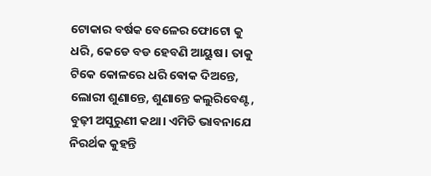ଟୋକାର ବର୍ଷକ ବେଳେର ଫୋଟୋ କୁ ଧରି, କେଡେ ବଡ ହେବଣି ଆୟୁଷ। ତାକୁ ଟିକେ କୋଳରେ ଧରି ଵୋକ ଦିଅନ୍ତେ, ଲୋରୀ ଶୁଣାନ୍ତେ, ଶୁଣାନ୍ତେ କଲୁରିବେଣ୍ଟ, ବୁଢ଼ୀ ଅସୁରୁଣୀ କଥା। ଏମିତି ଭାବନାଯେ ନିରର୍ଥକ କୁହନ୍ତି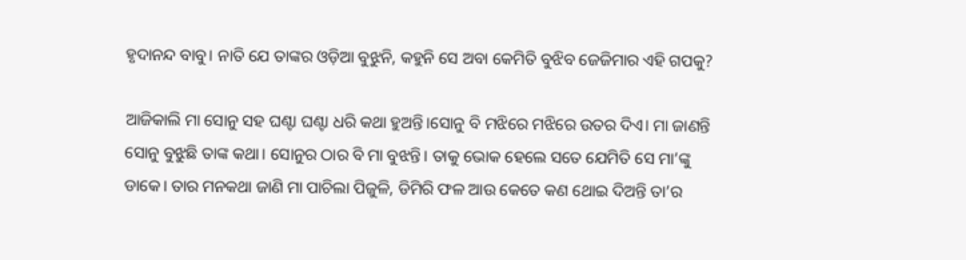ହୃଦାନନ୍ଦ ବାବୁ। ନାତି ଯେ ତାଙ୍କର ଓଡ଼ିଆ ବୁଝୁନି, କହୁନି ସେ ଅବା କେମିତି ବୁଝିବ ଜେଜିମାର ଏହି ଗପକୁ?

ଆଜିକାଲି ମା ସୋନୁ ସହ ଘଣ୍ଟା ଘଣ୍ଟା ଧରି କଥା ହୁଅନ୍ତି।ସୋନୁ ବି ମଝିରେ ମଝିରେ ଉତର ଦିଏ। ମା ଜାଣନ୍ତି ସୋନୁ ବୁଝୁଛି ତାଙ୍କ କଥା। ସୋନୁର ଠାର ବି ମା ବୁଝନ୍ତି। ତାକୁ ଭୋକ ହେଲେ ସତେ ଯେମିତି ସେ ମା’ଙ୍କୁ ଡାକେ। ତାର ମନକଥା ଜାଣି ମା ପାଚିଲା ପିଜୁଳି, ଡିମିରି ଫଳ ଆଉ କେତେ କଣ ଥୋଇ ଦିଅନ୍ତି ତା’ର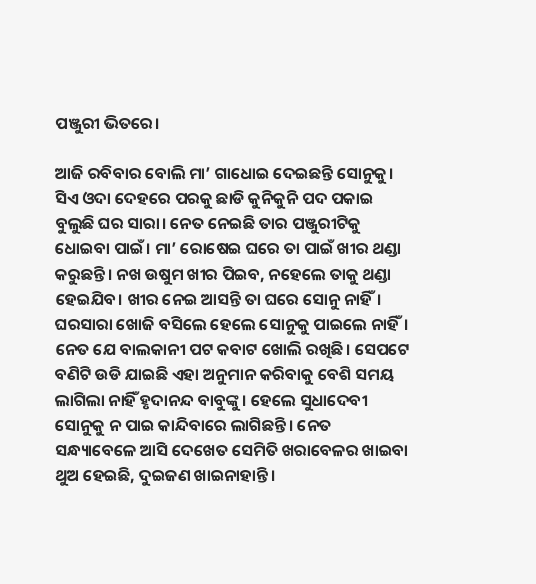ପଞ୍ଜୁରୀ ଭିତରେ।

ଆଜି ରବିବାର ବୋଲି ମା’ ଗାଧୋଇ ଦେଇଛନ୍ତି ସୋନୁକୁ। ସିଏ ଓଦା ଦେହରେ ପରକୁ ଛାଡି କୁନିକୁନି ପଦ ପକାଇ ବୁଲୁଛି ଘର ସାରା। ନେତ ନେଇଛି ତାର ପଞ୍ଜୁରୀଟିକୁ ଧୋଇବା ପାଇଁ। ମା’ ରୋଷେଇ ଘରେ ତା ପାଇଁ ଖୀର ଥଣ୍ଡା କରୁଛନ୍ତି। ନଖ ଉଷୁମ ଖୀର ପିଇବ, ନହେଲେ ତାକୁ ଥଣ୍ଡା ହେଇଯିବ। ଖୀର ନେଇ ଆସନ୍ତି ତା ଘରେ ସୋନୁ ନାହିଁ। ଘରସାରା ଖୋଜି ବସିଲେ ହେଲେ ସୋନୁକୁ ପାଇଲେ ନାହିଁ। ନେତ ଯେ ବାଲକାନୀ ପଟ କବାଟ ଖୋଲି ରଖିଛି। ସେପଟେ ବଣିଟି ଉଡି ଯାଇଛି ଏହା ଅନୁମାନ କରିବାକୁ ବେଶି ସମୟ ଲାଗିଲା ନାହିଁ ହୃଦାନନ୍ଦ ବାବୁଙ୍କୁ। ହେଲେ ସୁଧାଦେବୀ ସୋନୁକୁ ନ ପାଇ କାନ୍ଦିବାରେ ଲାଗିଛନ୍ତି। ନେତ ସନ୍ଧ୍ୟାବେଳେ ଆସି ଦେଖେତ ସେମିତି ଖରାବେଳର ଖାଇବା ଥୁଅ ହେଇଛି, ଦୁଇଜଣ ଖାଇନାହାନ୍ତି।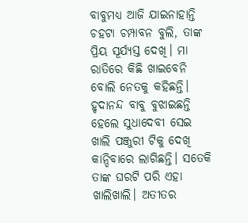ବାବୁମଧ୍ୟ ଆଜି ଯାଇନାହାନ୍ତି ଚହଟା ଚମ୍ପାବନ ବୁଲି, ତାଙ୍କ ପ୍ରିୟ ସୂର୍ଯ୍ୟସ୍ତ ଦେଖି। ମା ରାତିରେ କିଛି ଖାଇବେନି ବୋଲି ନେତକୁ କହିଛନ୍ତି। ହୃଦାନନ୍ଦ ବାବୁ ବୁଝାଇଛନ୍ତି ହେଲେ ସୁଧାଦେବୀ ସେଇ ଖାଲି ପଞ୍ଜୁରୀ ଟିକୁ ଦେଖି କାନ୍ଦିବାରେ ଲାଗିଛନ୍ତି। ସତେକି ତାଙ୍କ ଘରଟି ପରି ଏହା ଖାଲିଖାଲି। ଅତୀତର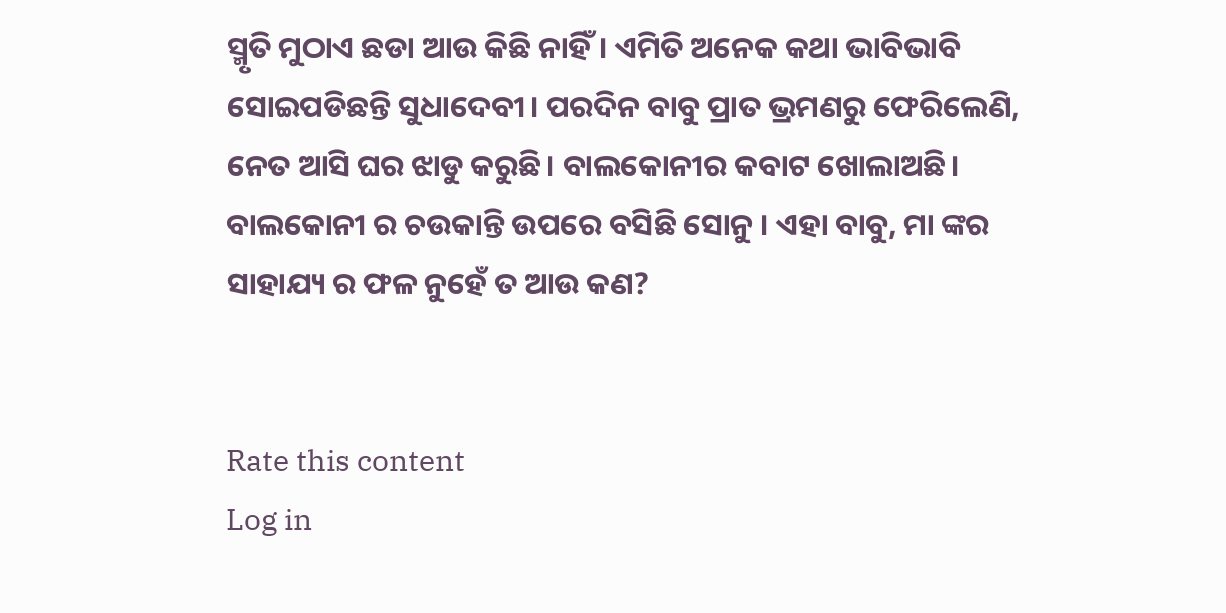ସ୍ମୃତି ମୁଠାଏ ଛଡା ଆଉ କିଛି ନାହିଁ। ଏମିତି ଅନେକ କଥା ଭାବିଭାବି ସୋଇପଡିଛନ୍ତି ସୁଧାଦେବୀ। ପରଦିନ ବାବୁ ପ୍ରାତ ଭ୍ରମଣରୁ ଫେରିଲେଣି, ନେତ ଆସି ଘର ଝାଡୁ କରୁଛି। ବାଲକୋନୀର କବାଟ ଖୋଲାଅଛି। ବାଲକୋନୀ ର ଚଉକାନ୍ତି ଉପରେ ବସିଛି ସୋନୁ । ଏହା ବାବୁ, ମା ଙ୍କର ସାହାଯ୍ୟ ର ଫଳ ନୁହେଁ ତ ଆଉ କଣ?


Rate this content
Log in